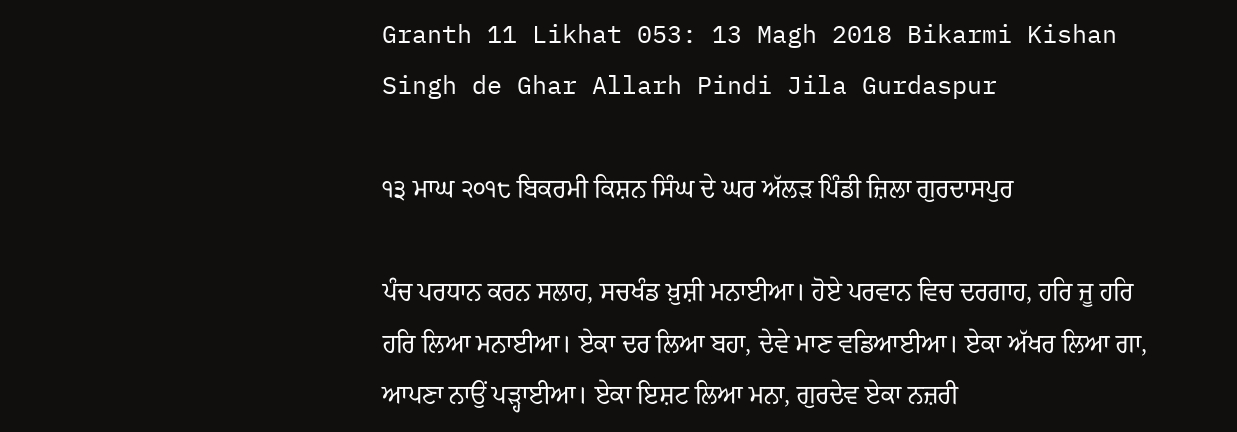Granth 11 Likhat 053: 13 Magh 2018 Bikarmi Kishan Singh de Ghar Allarh Pindi Jila Gurdaspur

੧੩ ਮਾਘ ੨੦੧੮ ਬਿਕਰਮੀ ਕਿਸ਼ਨ ਸਿੰਘ ਦੇ ਘਰ ਅੱਲੜ ਪਿੰਡੀ ਜ਼ਿਲਾ ਗੁਰਦਾਸਪੁਰ

ਪੰਚ ਪਰਧਾਨ ਕਰਨ ਸਲਾਹ, ਸਚਖੰਡ ਖ਼ੁਸ਼ੀ ਮਨਾਈਆ। ਹੋਏ ਪਰਵਾਨ ਵਿਚ ਦਰਗਾਹ, ਹਰਿ ਜੂ ਹਰਿ ਹਰਿ ਲਿਆ ਮਨਾਈਆ। ਏਕਾ ਦਰ ਲਿਆ ਬਹਾ, ਦੇਵੇ ਮਾਣ ਵਡਿਆਈਆ। ਏਕਾ ਅੱਖਰ ਲਿਆ ਗਾ, ਆਪਣਾ ਨਾਉਂ ਪੜ੍ਹਾਈਆ। ਏਕਾ ਇਸ਼ਟ ਲਿਆ ਮਨਾ, ਗੁਰਦੇਵ ਏਕਾ ਨਜ਼ਰੀ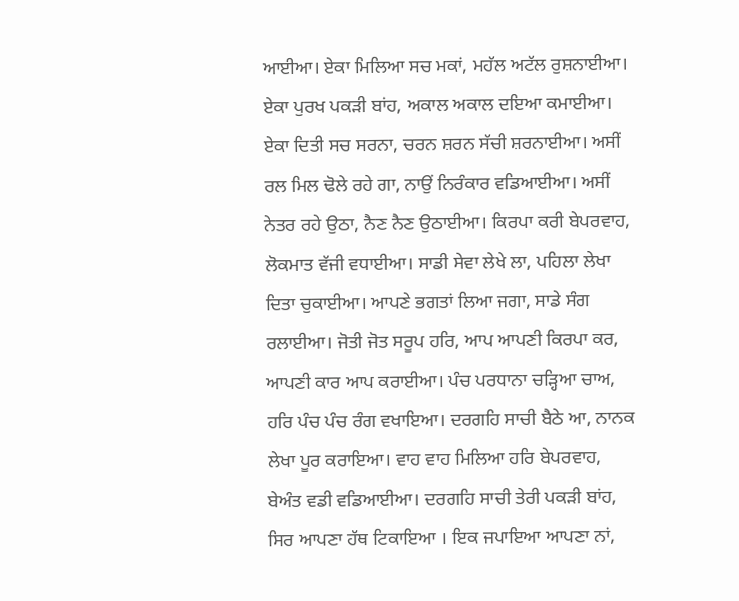ਆਈਆ। ਏਕਾ ਮਿਲਿਆ ਸਚ ਮਕਾਂ, ਮਹੱਲ ਅਟੱਲ ਰੁਸ਼ਨਾਈਆ। ਏਕਾ ਪੁਰਖ ਪਕੜੀ ਬਾਂਹ, ਅਕਾਲ ਅਕਾਲ ਦਇਆ ਕਮਾਈਆ। ਏਕਾ ਦਿਤੀ ਸਚ ਸਰਨਾ, ਚਰਨ ਸ਼ਰਨ ਸੱਚੀ ਸ਼ਰਨਾਈਆ। ਅਸੀਂ ਰਲ ਮਿਲ ਢੋਲੇ ਰਹੇ ਗਾ, ਨਾਉਂ ਨਿਰੰਕਾਰ ਵਡਿਆਈਆ। ਅਸੀਂ ਨੇਤਰ ਰਹੇ ਉਠਾ, ਨੈਣ ਨੈਣ ਉਠਾਈਆ। ਕਿਰਪਾ ਕਰੀ ਬੇਪਰਵਾਹ, ਲੋਕਮਾਤ ਵੱਜੀ ਵਧਾਈਆ। ਸਾਡੀ ਸੇਵਾ ਲੇਖੇ ਲਾ, ਪਹਿਲਾ ਲੇਖਾ ਦਿਤਾ ਚੁਕਾਈਆ। ਆਪਣੇ ਭਗਤਾਂ ਲਿਆ ਜਗਾ, ਸਾਡੇ ਸੰਗ ਰਲਾਈਆ। ਜੋਤੀ ਜੋਤ ਸਰੂਪ ਹਰਿ, ਆਪ ਆਪਣੀ ਕਿਰਪਾ ਕਰ, ਆਪਣੀ ਕਾਰ ਆਪ ਕਰਾਈਆ। ਪੰਚ ਪਰਧਾਨਾ ਚੜ੍ਹਿਆ ਚਾਅ, ਹਰਿ ਪੰਚ ਪੰਚ ਰੰਗ ਵਖਾਇਆ। ਦਰਗਹਿ ਸਾਚੀ ਬੈਠੇ ਆ, ਨਾਨਕ ਲੇਖਾ ਪੂਰ ਕਰਾਇਆ। ਵਾਹ ਵਾਹ ਮਿਲਿਆ ਹਰਿ ਬੇਪਰਵਾਹ, ਬੇਅੰਤ ਵਡੀ ਵਡਿਆਈਆ। ਦਰਗਹਿ ਸਾਚੀ ਤੇਰੀ ਪਕੜੀ ਬਾਂਹ, ਸਿਰ ਆਪਣਾ ਹੱਥ ਟਿਕਾਇਆ । ਇਕ ਜਪਾਇਆ ਆਪਣਾ ਨਾਂ,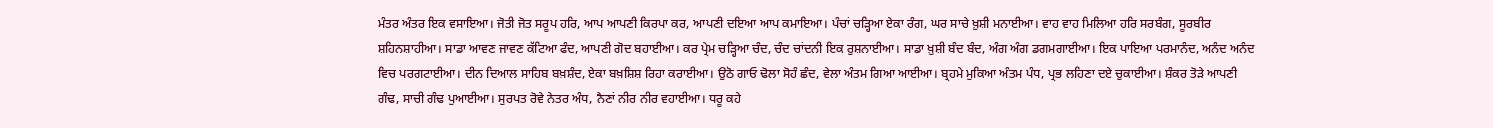ਮੰਤਰ ਅੰਤਰ ਇਕ ਵਸਾਇਆ। ਜੋਤੀ ਜੋਤ ਸਰੂਪ ਹਰਿ, ਆਪ ਆਪਣੀ ਕਿਰਪਾ ਕਰ, ਆਪਣੀ ਦਇਆ ਆਪ ਕਮਾਇਆ। ਪੰਚਾਂ ਚੜ੍ਹਿਆ ਏਕਾ ਰੰਗ, ਘਰ ਸਾਚੇ ਖ਼ੁਸ਼ੀ ਮਨਾਈਆ। ਵਾਹ ਵਾਹ ਮਿਲਿਆ ਹਰਿ ਸਰਬੰਗ, ਸੂਰਬੀਰ ਸ਼ਹਿਨਸ਼ਾਹੀਆ। ਸਾਡਾ ਆਵਣ ਜਾਵਣ ਕੱਟਿਆ ਫੰਦ, ਆਪਣੀ ਗੋਦ ਬਹਾਈਆ। ਕਰ ਪ੍ਰੇਮ ਚੜ੍ਹਿਆ ਚੰਦ, ਚੰਦ ਚਾਂਦਨੀ ਇਕ ਰੁਸ਼ਨਾਈਆ। ਸਾਡਾ ਖ਼ੁਸ਼ੀ ਬੰਦ ਬੰਦ, ਅੰਗ ਅੰਗ ਡਗਮਗਾਈਆ। ਇਕ ਪਾਇਆ ਪਰਮਾਨੰਦ, ਅਨੰਦ ਅਨੰਦ ਵਿਚ ਪਰਗਟਾਈਆ। ਦੀਨ ਦਿਆਲ ਸਾਹਿਬ ਬਖ਼ਸ਼ੰਦ, ਏਕਾ ਬਖ਼ਸ਼ਿਸ਼ ਰਿਹਾ ਕਰਾਈਆ। ਉਠੋ ਗਾਓ ਢੋਲਾ ਸੋਹੰ ਛੰਦ, ਵੇਲਾ ਅੰਤਮ ਗਿਆ ਆਈਆ। ਬ੍ਰਹਮੇ ਮੁਕਿਆ ਅੰਤਮ ਪੰਧ, ਪ੍ਰਭ ਲਹਿਣਾ ਦਏ ਚੁਕਾਈਆ। ਸ਼ੰਕਰ ਤੋੜੇ ਆਪਣੀ ਗੰਢ, ਸਾਚੀ ਗੰਢ ਪੁਆਈਆ। ਸੁਰਪਤ ਰੋਵੇ ਨੇਤਰ ਅੰਧ, ਨੈਣਾਂ ਨੀਰ ਨੀਰ ਵਹਾਈਆ। ਧਰੂ ਕਹੇ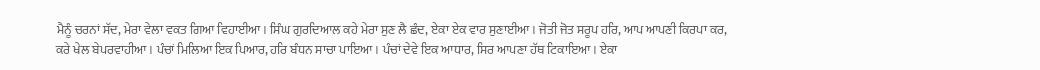ਮੈਨੂੰ ਚਰਨਾਂ ਸੱਦ, ਮੇਰਾ ਵੇਲਾ ਵਕਤ ਗਿਆ ਵਿਹਾਈਆ। ਸਿੰਘ ਗੁਰਦਿਆਲ ਕਹੇ ਮੇਰਾ ਸੁਣ ਲੈ ਛੰਦ, ਏਕਾ ਏਕ ਵਾਰ ਸੁਣਾਈਆ। ਜੋਤੀ ਜੋਤ ਸਰੂਪ ਹਰਿ, ਆਪ ਆਪਣੀ ਕਿਰਪਾ ਕਰ, ਕਰੇ ਖੇਲ ਬੇਪਰਵਾਹੀਆ। ਪੰਚਾਂ ਮਿਲਿਆ ਇਕ ਪਿਆਰ, ਹਰਿ ਬੰਧਨ ਸਾਚਾ ਪਾਇਆ। ਪੰਚਾਂ ਦੇਵੇ ਇਕ ਆਧਾਰ, ਸਿਰ ਆਪਣਾ ਹੱਥ ਟਿਕਾਇਆ। ਏਕਾ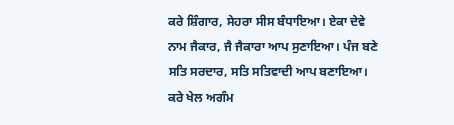ਕਰੇ ਸ਼ਿੰਗਾਰ, ਸੇਹਰਾ ਸੀਸ ਬੰਧਾਇਆ। ਏਕਾ ਦੇਵੇ ਨਾਮ ਜੈਕਾਰ, ਜੈ ਜੈਕਾਰਾ ਆਪ ਸੁਣਾਇਆ। ਪੰਜ ਬਣੇ ਸਤਿ ਸਰਦਾਰ, ਸਤਿ ਸਤਿਵਾਦੀ ਆਪ ਬਣਾਇਆ। ਕਰੇ ਖੇਲ ਅਗੰਮ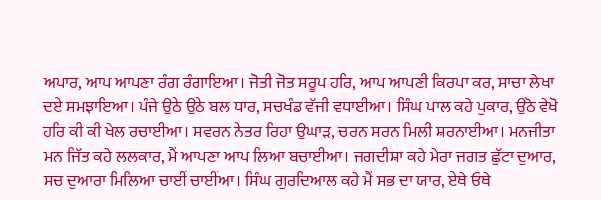ਅਪਾਰ, ਆਪ ਆਪਣਾ ਰੰਗ ਰੰਗਾਇਆ। ਜੋਤੀ ਜੋਤ ਸਰੂਪ ਹਰਿ, ਆਪ ਆਪਣੀ ਕਿਰਪਾ ਕਰ, ਸਾਚਾ ਲੇਖਾ ਦਏ ਸਮਝਾਇਆ। ਪੰਜੇ ਉਠੇ ਉਠੇ ਬਲ ਧਾਰ, ਸਚਖੰਡ ਵੱਜੀ ਵਧਾਈਆ। ਸਿੰਘ ਪਾਲ ਕਹੇ ਪੁਕਾਰ, ਉਠੋ ਵੇਖੋ ਹਰਿ ਕੀ ਕੀ ਖੇਲ ਰਚਾਈਆ। ਸਵਰਨ ਨੇਤਰ ਰਿਹਾ ਉਘਾੜ, ਚਰਨ ਸਰਨ ਮਿਲੀ ਸ਼ਰਨਾਈਆ। ਮਨਜੀਤਾ ਮਨ ਜਿੱਤ ਕਹੇ ਲਲਕਾਰ, ਮੈਂ ਆਪਣਾ ਆਪ ਲਿਆ ਬਚਾਈਆ। ਜਗਦੀਸ਼ਾ ਕਹੇ ਮੇਰਾ ਜਗਤ ਛੁੱਟਾ ਦੁਆਰ, ਸਚ ਦੁਆਰਾ ਮਿਲਿਆ ਚਾਈਂ ਚਾਈਂਆ। ਸਿੰਘ ਗੁਰਦਿਆਲ ਕਹੇ ਮੈਂ ਸਭ ਦਾ ਯਾਰ, ਏਥੇ ਓਥੇ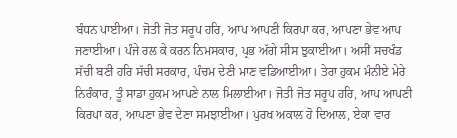ਬੰਧਨ ਪਾਈਆ। ਜੋਤੀ ਜੋਤ ਸਰੂਪ ਹਰਿ, ਆਪ ਆਪਣੀ ਕਿਰਪਾ ਕਰ, ਆਪਣਾ ਭੇਵ ਆਪ ਜਣਾਈਆ। ਪੰਜੇ ਰਲ ਕੇ ਕਰਨ ਨਿਮਸਕਾਰ, ਪ੍ਰਭ ਅੱਗੇ ਸੀਸ ਝੁਕਾਈਆ। ਅਸੀਂ ਸਚਖੰਡ ਸੱਚੀ ਬਣੀ ਹਰਿ ਸੱਚੀ ਸਰਕਾਰ, ਪੰਚਮ ਦੇਣੀ ਮਾਣ ਵਡਿਆਈਆ। ਤੇਰਾ ਹੁਕਮ ਮੰਨੀਏ ਮੇਰੇ ਨਿਰੰਕਾਰ, ਤੂੰ ਸਾਡਾ ਹੁਕਮ ਆਪਣੇ ਨਾਲ ਮਿਲਾਈਆ। ਜੋਤੀ ਜੋਤ ਸਰੂਪ ਹਰਿ, ਆਪ ਆਪਣੀ ਕਿਰਪਾ ਕਰ, ਆਪਣਾ ਭੇਵ ਦੇਣਾ ਸਮਝਾਈਆ। ਪੁਰਖ ਅਕਾਲ ਹੋ ਦਿਆਲ, ਏਕਾ ਵਾਰ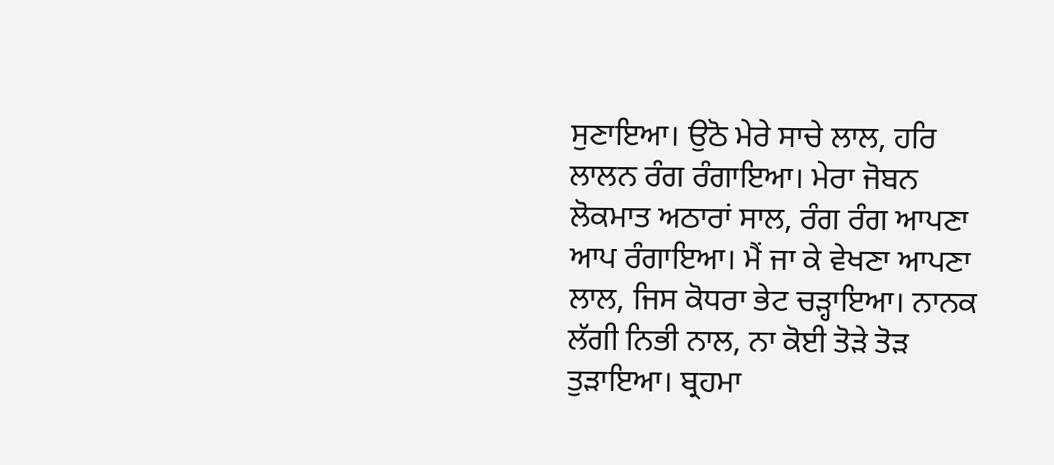ਸੁਣਾਇਆ। ਉਠੋ ਮੇਰੇ ਸਾਚੇ ਲਾਲ, ਹਰਿ ਲਾਲਨ ਰੰਗ ਰੰਗਾਇਆ। ਮੇਰਾ ਜੋਬਨ ਲੋਕਮਾਤ ਅਠਾਰਾਂ ਸਾਲ, ਰੰਗ ਰੰਗ ਆਪਣਾ ਆਪ ਰੰਗਾਇਆ। ਮੈਂ ਜਾ ਕੇ ਵੇਖਣਾ ਆਪਣਾ ਲਾਲ, ਜਿਸ ਕੋਧਰਾ ਭੇਟ ਚੜ੍ਹਾਇਆ। ਨਾਨਕ ਲੱਗੀ ਨਿਭੀ ਨਾਲ, ਨਾ ਕੋਈ ਤੋੜੇ ਤੋੜ ਤੁੜਾਇਆ। ਬ੍ਰਹਮਾ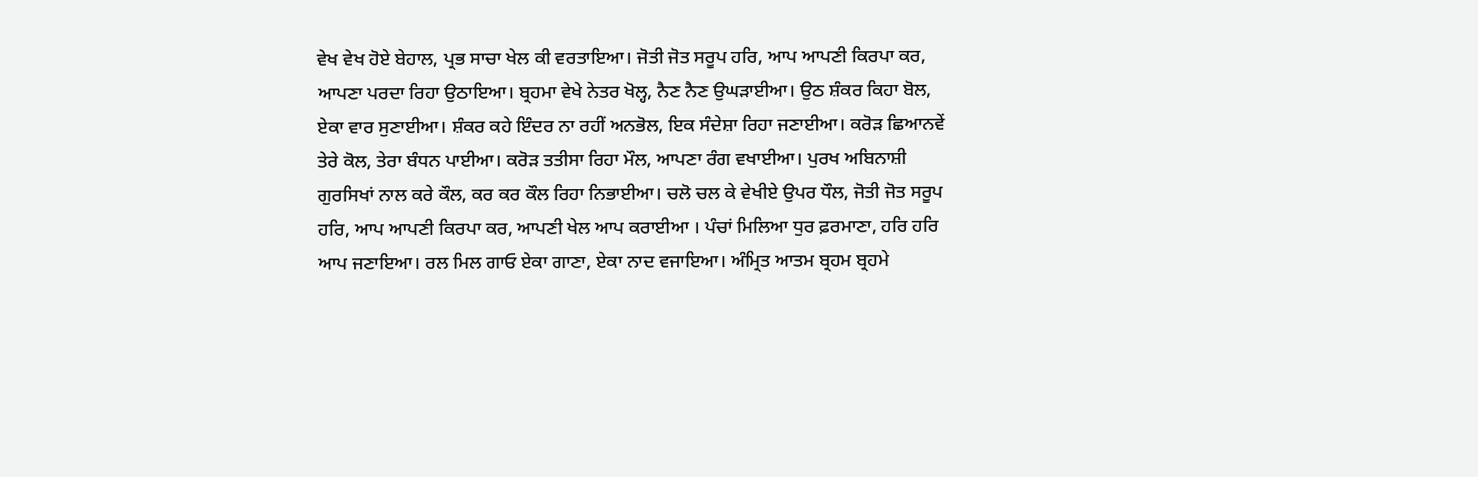ਵੇਖ ਵੇਖ ਹੋਏ ਬੇਹਾਲ, ਪ੍ਰਭ ਸਾਚਾ ਖੇਲ ਕੀ ਵਰਤਾਇਆ। ਜੋਤੀ ਜੋਤ ਸਰੂਪ ਹਰਿ, ਆਪ ਆਪਣੀ ਕਿਰਪਾ ਕਰ, ਆਪਣਾ ਪਰਦਾ ਰਿਹਾ ਉਠਾਇਆ। ਬ੍ਰਹਮਾ ਵੇਖੇ ਨੇਤਰ ਖੋਲ੍ਹ, ਨੈਣ ਨੈਣ ਉਘੜਾਈਆ। ਉਠ ਸ਼ੰਕਰ ਕਿਹਾ ਬੋਲ, ਏਕਾ ਵਾਰ ਸੁਣਾਈਆ। ਸ਼ੰਕਰ ਕਹੇ ਇੰਦਰ ਨਾ ਰਹੀਂ ਅਨਭੋਲ, ਇਕ ਸੰਦੇਸ਼ਾ ਰਿਹਾ ਜਣਾਈਆ। ਕਰੋੜ ਛਿਆਨਵੇਂ ਤੇਰੇ ਕੋਲ, ਤੇਰਾ ਬੰਧਨ ਪਾਈਆ। ਕਰੋੜ ਤਤੀਸਾ ਰਿਹਾ ਮੌਲ, ਆਪਣਾ ਰੰਗ ਵਖਾਈਆ। ਪੁਰਖ ਅਬਿਨਾਸ਼ੀ ਗੁਰਸਿਖਾਂ ਨਾਲ ਕਰੇ ਕੌਲ, ਕਰ ਕਰ ਕੌਲ ਰਿਹਾ ਨਿਭਾਈਆ। ਚਲੋ ਚਲ ਕੇ ਵੇਖੀਏ ਉਪਰ ਧੌਲ, ਜੋਤੀ ਜੋਤ ਸਰੂਪ ਹਰਿ, ਆਪ ਆਪਣੀ ਕਿਰਪਾ ਕਰ, ਆਪਣੀ ਖੇਲ ਆਪ ਕਰਾਈਆ । ਪੰਚਾਂ ਮਿਲਿਆ ਧੁਰ ਫ਼ਰਮਾਣਾ, ਹਰਿ ਹਰਿ ਆਪ ਜਣਾਇਆ। ਰਲ ਮਿਲ ਗਾਓ ਏਕਾ ਗਾਣਾ, ਏਕਾ ਨਾਦ ਵਜਾਇਆ। ਅੰਮ੍ਰਿਤ ਆਤਮ ਬ੍ਰਹਮ ਬ੍ਰਹਮੇ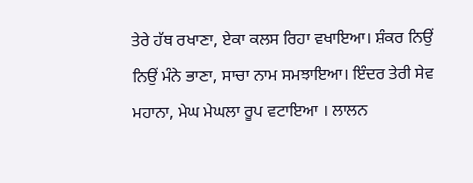ਤੇਰੇ ਹੱਥ ਰਖਾਣਾ, ਏਕਾ ਕਲਸ ਰਿਹਾ ਵਖਾਇਆ। ਸ਼ੰਕਰ ਨਿਉਂ ਨਿਉਂ ਮੰਨੇ ਭਾਣਾ, ਸਾਚਾ ਨਾਮ ਸਮਝਾਇਆ। ਇੰਦਰ ਤੇਰੀ ਸੇਵ ਮਹਾਨਾ, ਮੇਘ ਮੇਘਲਾ ਰੂਪ ਵਟਾਇਆ । ਲਾਲਨ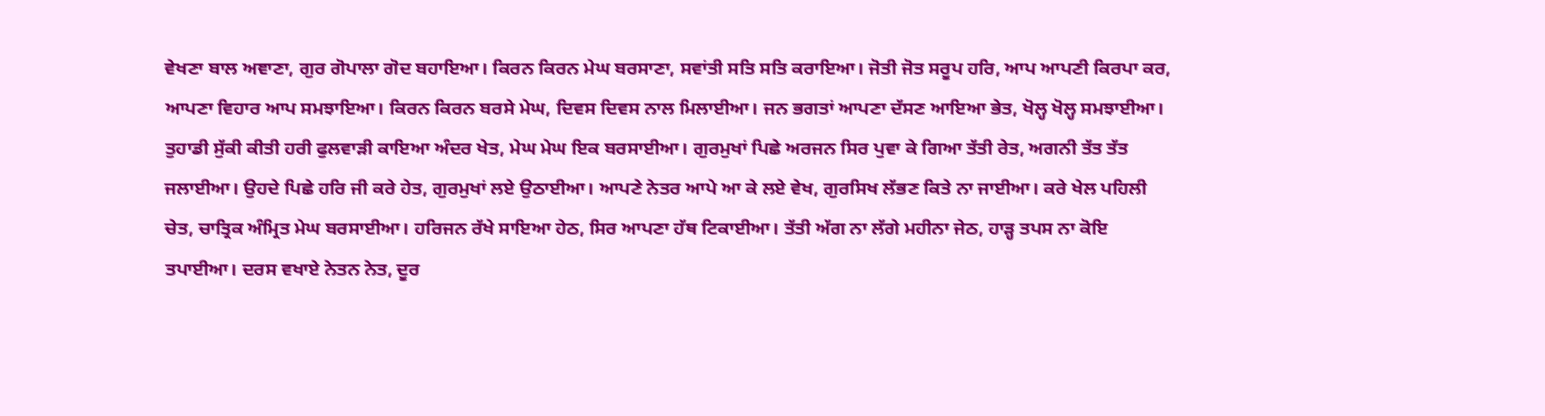ਵੇਖਣਾ ਬਾਲ ਅਞਾਣਾ, ਗੁਰ ਗੋਪਾਲਾ ਗੋਦ ਬਹਾਇਆ। ਕਿਰਨ ਕਿਰਨ ਮੇਘ ਬਰਸਾਣਾ, ਸਵਾਂਤੀ ਸਤਿ ਸਤਿ ਕਰਾਇਆ। ਜੋਤੀ ਜੋਤ ਸਰੂਪ ਹਰਿ, ਆਪ ਆਪਣੀ ਕਿਰਪਾ ਕਰ, ਆਪਣਾ ਵਿਹਾਰ ਆਪ ਸਮਝਾਇਆ। ਕਿਰਨ ਕਿਰਨ ਬਰਸੇ ਮੇਘ, ਦਿਵਸ ਦਿਵਸ ਨਾਲ ਮਿਲਾਈਆ। ਜਨ ਭਗਤਾਂ ਆਪਣਾ ਦੱਸਣ ਆਇਆ ਭੇਤ, ਖੋਲ੍ਹ ਖੋਲ੍ਹ ਸਮਝਾਈਆ। ਤੁਹਾਡੀ ਸੁੱਕੀ ਕੀਤੀ ਹਰੀ ਫੁਲਵਾੜੀ ਕਾਇਆ ਅੰਦਰ ਖੇਤ, ਮੇਘ ਮੇਘ ਇਕ ਬਰਸਾਈਆ। ਗੁਰਮੁਖਾਂ ਪਿਛੇ ਅਰਜਨ ਸਿਰ ਪੁਵਾ ਕੇ ਗਿਆ ਤੱਤੀ ਰੇਤ, ਅਗਨੀ ਤੱਤ ਤੱਤ ਜਲਾਈਆ। ਉਹਦੇ ਪਿਛੇ ਹਰਿ ਜੀ ਕਰੇ ਹੇਤ, ਗੁਰਮੁਖਾਂ ਲਏ ਉਠਾਈਆ। ਆਪਣੇ ਨੇਤਰ ਆਪੇ ਆ ਕੇ ਲਏ ਵੇਖ, ਗੁਰਸਿਖ ਲੱਭਣ ਕਿਤੇ ਨਾ ਜਾਈਆ। ਕਰੇ ਖੇਲ ਪਹਿਲੀ ਚੇਤ, ਚਾਤ੍ਰਿਕ ਅੰਮ੍ਰਿਤ ਮੇਘ ਬਰਸਾਈਆ। ਹਰਿਜਨ ਰੱਖੇ ਸਾਇਆ ਹੇਠ, ਸਿਰ ਆਪਣਾ ਹੱਥ ਟਿਕਾਈਆ। ਤੱਤੀ ਅੱਗ ਨਾ ਲੱਗੇ ਮਹੀਨਾ ਜੇਠ, ਹਾੜ੍ਹ ਤਪਸ ਨਾ ਕੋਇ ਤਪਾਈਆ। ਦਰਸ ਵਖਾਏ ਨੇਤਨ ਨੇਤ, ਦੂਰ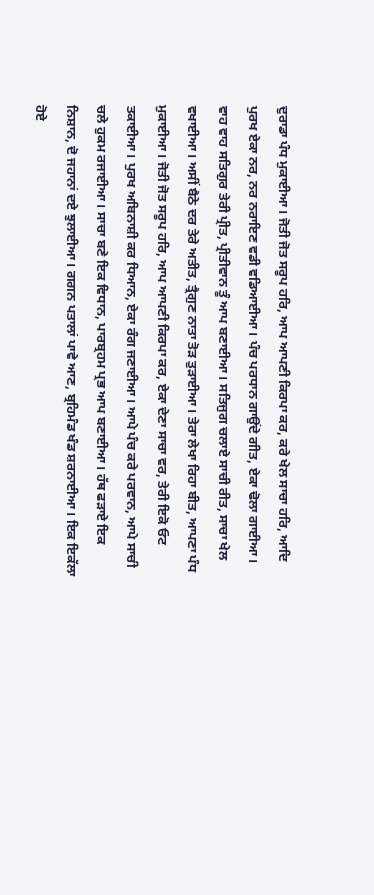ਦੁਰਾਡਾ ਪੰਧ ਮੁਕਾਈਆ। ਜੋਤੀ ਜੋਤ ਸਰੂਪ ਹਰਿ, ਆਪ ਆਪਣੀ ਕਿਰਪਾ ਕਰ, ਕਰੇ ਖੇਲ ਸਾਚਾ ਹਰਿ, ਆਦਿ ਪੁਰਖ ਏਕਾ ਨਰ, ਨਰ ਨਰਾਇਣ ਵਡੀ ਵਡਿਆਈਆ। ਪੰਚ ਪਰਧਾਨ ਗਾਉਂਦੇ ਗੀਤ, ਏਕਾ ਢੋਲਾ ਗਾਈਆ। ਵਾਹ ਵਾਹ ਸਤਿਗੁਰ ਤੇਰੀ ਪ੍ਰੀਤ, ਪ੍ਰੀਤੀਵਾਨ ਤੂੰ ਆਪ ਬਣਾਈਆ। ਸਤਿਜੁਗ ਚਲਾਏ ਸਾਚੀ ਰੀਤ, ਸਾਚਾ ਖੇਲ ਵਖਾਈਆ। ਅਸੀਂ ਬੈਠੇ ਦਰ ਤੇਰੇ ਅਤੀਤ, ਤ੍ਰੈਗੁਣ ਨਾਤਾ ਤੋੜ ਤੁੜਾਈਆ। ਤੇਰਾ ਲੇਖਾ ਰਿਹਾ ਬੀਤ, ਆਪਣਾ ਪੰਧ ਮੁਕਾਈਆ। ਜੋਤੀ ਜੋਤ ਸਰੂਪ ਹਰਿ, ਆਪ ਆਪਣੀ ਕਿਰਪਾ ਕਰ, ਏਕਾ ਦੇਣਾ ਸਾਚਾ ਵਰ, ਤੇਰੀ ਇਕੋ ਓਟ ਤਕਾਈਆ। ਪੁਰਖ ਅਬਿਨਾਸ਼ੀ ਕਰ ਧਿਆਨ, ਏਕਾ ਰੰਗ ਜਣਾਈਆ। ਆਪੇ ਪੰਚ ਕਰੇ ਪਰਵਾਨ, ਆਪੇ ਸਾਚੀ ਚਲੇ ਹੁਕਮ ਰਜਾਈਆ। ਸਾਚਾ ਬਣੇ ਇਕ ਵਿਧਾਨ, ਪਾਰਬ੍ਰਹਮ ਪ੍ਰਭ ਆਪ ਬਣਾਈਆ। ਹੱਥ ਫੜਾਏ ਇਕ ਨਿਸ਼ਾਨ, ਦੋ ਜਹਾਨਾਂ ਦਏ ਝੁਲਾਈਆ। ਗਗਨ ਪਤਾਲਾਂ ਪਾਵੇ ਆਣ, ਬ੍ਰਹਿਮੰਡ ਖੰਡ ਸ਼ਰਨਾਈਆ। ਇਕ ਇਕੱਲਾ ਹੋਏ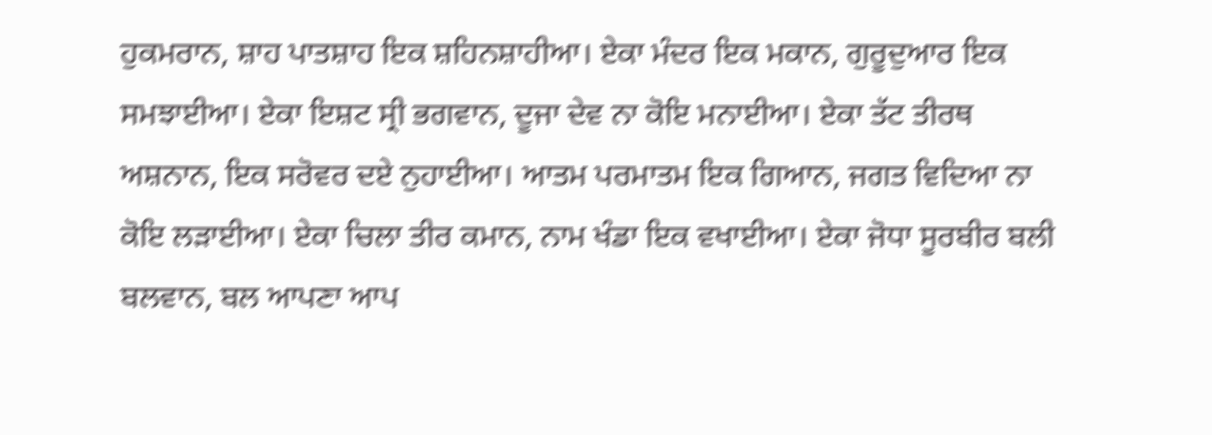ਹੁਕਮਰਾਨ, ਸ਼ਾਹ ਪਾਤਸ਼ਾਹ ਇਕ ਸ਼ਹਿਨਸ਼ਾਹੀਆ। ਏਕਾ ਮੰਦਰ ਇਕ ਮਕਾਨ, ਗੁਰੂਦੁਆਰ ਇਕ ਸਮਝਾਈਆ। ਏਕਾ ਇਸ਼ਟ ਸ੍ਰੀ ਭਗਵਾਨ, ਦੂਜਾ ਦੇਵ ਨਾ ਕੋਇ ਮਨਾਈਆ। ਏਕਾ ਤੱਟ ਤੀਰਥ ਅਸ਼ਨਾਨ, ਇਕ ਸਰੋਵਰ ਦਏ ਨੁਹਾਈਆ। ਆਤਮ ਪਰਮਾਤਮ ਇਕ ਗਿਆਨ, ਜਗਤ ਵਿਦਿਆ ਨਾ ਕੋਇ ਲੜਾਈਆ। ਏਕਾ ਚਿਲਾ ਤੀਰ ਕਮਾਨ, ਨਾਮ ਖੰਡਾ ਇਕ ਵਖਾਈਆ। ਏਕਾ ਜੋਧਾ ਸੂਰਬੀਰ ਬਲੀ ਬਲਵਾਨ, ਬਲ ਆਪਣਾ ਆਪ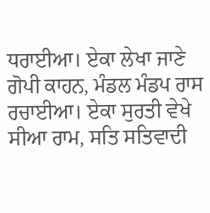ਧਰਾਈਆ। ਏਕਾ ਲੇਖਾ ਜਾਣੇ ਗੋਪੀ ਕਾਹਨ, ਮੰਡਲ ਮੰਡਪ ਰਾਸ ਰਚਾਈਆ। ਏਕਾ ਸੁਰਤੀ ਵੇਖੇ ਸੀਆ ਰਾਮ, ਸਤਿ ਸਤਿਵਾਦੀ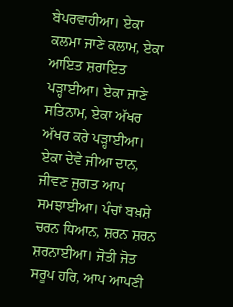ਬੇਪਰਵਾਹੀਆ। ਏਕਾ ਕਲਮਾ ਜਾਣੇ ਕਲਾਮ, ਏਕਾ ਆਇਤ ਸ਼ਰਾਇਤ ਪੜ੍ਹਾਈਆ। ਏਕਾ ਜਾਣੇ ਸਤਿਨਾਮ, ਏਕਾ ਅੱਖਰ ਅੱਖਰ ਕਰੇ ਪੜ੍ਹਾਈਆ। ਏਕਾ ਦੇਵੇ ਜੀਆ ਦਾਨ, ਜੀਵਣ ਜੁਗਤ ਆਪ ਸਮਝਾਈਆ। ਪੰਚਾਂ ਬਖ਼ਸ਼ੇ ਚਰਨ ਧਿਆਨ, ਸ਼ਰਨ ਸ਼ਰਨ ਸ਼ਰਨਾਈਆ। ਜੋਤੀ ਜੋਤ ਸਰੂਪ ਹਰਿ, ਆਪ ਆਪਣੀ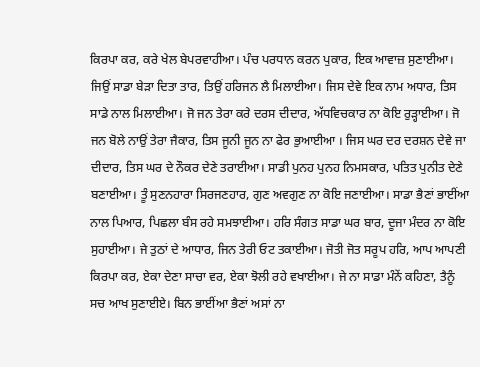ਕਿਰਪਾ ਕਰ, ਕਰੇ ਖੇਲ ਬੇਪਰਵਾਹੀਆ। ਪੰਚ ਪਰਧਾਨ ਕਰਨ ਪੁਕਾਰ, ਇਕ ਆਵਾਜ਼ ਸੁਣਾਈਆ। ਜਿਉਂ ਸਾਡਾ ਬੇੜਾ ਦਿਤਾ ਤਾਰ, ਤਿਉਂ ਹਰਿਜਨ ਲੈ ਮਿਲਾਈਆ। ਜਿਸ ਦੇਵੇ ਇਕ ਨਾਮ ਅਧਾਰ, ਤਿਸ ਸਾਡੇ ਨਾਲ ਮਿਲਾਈਆ। ਜੋ ਜਨ ਤੇਰਾ ਕਰੇ ਦਰਸ ਦੀਦਾਰ, ਅੱਧਵਿਚਕਾਰ ਨਾ ਕੋਇ ਰੁੜ੍ਹਾਈਆ। ਜੋ ਜਨ ਬੋਲੇ ਨਾਉਂ ਤੇਰਾ ਜੈਕਾਰ, ਤਿਸ ਜੂਨੀ ਜੂਨ ਨਾ ਫੇਰ ਭੁਆਈਆ । ਜਿਸ ਘਰ ਦਰ ਦਰਸ਼ਨ ਦੇਵੇ ਜਾ ਦੀਦਾਰ, ਤਿਸ ਘਰ ਦੇ ਨੌਕਰ ਦੇਣੇ ਤਰਾਈਆ। ਸਾਡੀ ਪੁਨਹ ਪੁਨਹ ਨਿਮਸਕਾਰ, ਪਤਿਤ ਪੁਨੀਤ ਦੇਣੇ ਬਣਾਈਆ। ਤੂੰ ਸੁਣਨਹਾਰਾ ਸਿਰਜਣਹਾਰ, ਗੁਣ ਅਵਗੁਣ ਨਾ ਕੋਇ ਜਣਾਈਆ। ਸਾਡਾ ਭੈਣਾਂ ਭਾਈਂਆ ਨਾਲ ਪਿਆਰ, ਪਿਛਲਾ ਬੰਸ ਰਹੇ ਸਮਝਾਈਆ। ਹਰਿ ਸੰਗਤ ਸਾਡਾ ਘਰ ਬਾਰ, ਦੂਜਾ ਮੰਦਰ ਨਾ ਕੋਇ ਸੁਹਾਈਆ। ਜੇ ਤੁਠਾਂ ਦੇ ਆਧਾਰ, ਜਿਨ ਤੇਰੀ ਓਟ ਤਕਾਈਆ। ਜੋਤੀ ਜੋਤ ਸਰੂਪ ਹਰਿ, ਆਪ ਆਪਣੀ ਕਿਰਪਾ ਕਰ, ਏਕਾ ਦੇਣਾ ਸਾਚਾ ਵਰ, ਏਕਾ ਝੋਲੀ ਰਹੇ ਵਖਾਈਆ। ਜੇ ਨਾ ਸਾਡਾ ਮੰਨੇਂ ਕਹਿਣਾ, ਤੈਨੂੰ ਸਚ ਆਖ ਸੁਣਾਈਏ। ਬਿਨ ਭਾਈਂਆ ਭੈਣਾਂ ਅਸਾਂ ਨਾ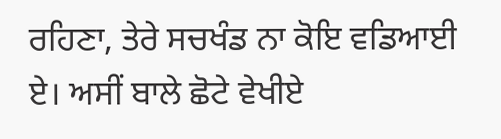ਰਹਿਣਾ, ਤੇਰੇ ਸਚਖੰਡ ਨਾ ਕੋਇ ਵਡਿਆਈ ਏ। ਅਸੀਂ ਬਾਲੇ ਛੋਟੇ ਵੇਖੀਏ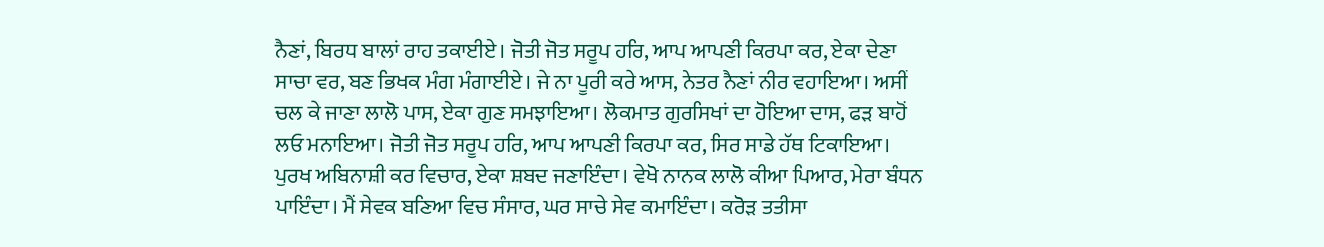ਨੈਣਾਂ, ਬਿਰਧ ਬਾਲਾਂ ਰਾਹ ਤਕਾਈਏ। ਜੋਤੀ ਜੋਤ ਸਰੂਪ ਹਰਿ, ਆਪ ਆਪਣੀ ਕਿਰਪਾ ਕਰ, ਏਕਾ ਦੇਣਾ ਸਾਚਾ ਵਰ, ਬਣ ਭਿਖਕ ਮੰਗ ਮੰਗਾਈਏ। ਜੇ ਨਾ ਪੂਰੀ ਕਰੇ ਆਸ, ਨੇਤਰ ਨੈਣਾਂ ਨੀਰ ਵਹਾਇਆ। ਅਸੀਂ ਚਲ ਕੇ ਜਾਣਾ ਲਾਲੋ ਪਾਸ, ਏਕਾ ਗੁਣ ਸਮਝਾਇਆ। ਲੋਕਮਾਤ ਗੁਰਸਿਖਾਂ ਦਾ ਹੋਇਆ ਦਾਸ, ਫੜ ਬਾਹੋਂ ਲਓ ਮਨਾਇਆ। ਜੋਤੀ ਜੋਤ ਸਰੂਪ ਹਰਿ, ਆਪ ਆਪਣੀ ਕਿਰਪਾ ਕਰ, ਸਿਰ ਸਾਡੇ ਹੱਥ ਟਿਕਾਇਆ। ਪੁਰਖ ਅਬਿਨਾਸ਼ੀ ਕਰ ਵਿਚਾਰ, ਏਕਾ ਸ਼ਬਦ ਜਣਾਇੰਦਾ। ਵੇਖੋ ਨਾਨਕ ਲਾਲੋ ਕੀਆ ਪਿਆਰ, ਮੇਰਾ ਬੰਧਨ ਪਾਇੰਦਾ। ਮੈਂ ਸੇਵਕ ਬਣਿਆ ਵਿਚ ਸੰਸਾਰ, ਘਰ ਸਾਚੇ ਸੇਵ ਕਮਾਇੰਦਾ। ਕਰੋੜ ਤਤੀਸਾ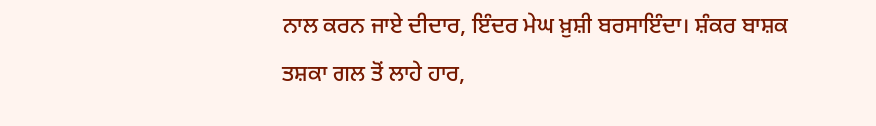ਨਾਲ ਕਰਨ ਜਾਏ ਦੀਦਾਰ, ਇੰਦਰ ਮੇਘ ਖ਼ੁਸ਼ੀ ਬਰਸਾਇੰਦਾ। ਸ਼ੰਕਰ ਬਾਸ਼ਕ ਤਸ਼ਕਾ ਗਲ ਤੋਂ ਲਾਹੇ ਹਾਰ,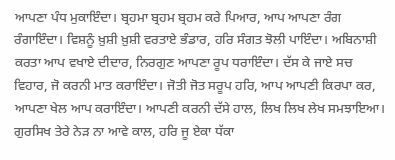ਆਪਣਾ ਪੰਧ ਮੁਕਾਇੰਦਾ। ਬ੍ਰਹਮਾ ਬ੍ਰਹਮ ਬ੍ਰਹਮ ਕਰੇ ਪਿਆਰ, ਆਪ ਆਪਣਾ ਰੰਗ ਰੰਗਾਇੰਦਾ। ਵਿਸ਼ਨੂੰ ਖ਼ੁਸ਼ੀ ਖ਼ੁਸ਼ੀ ਵਰਤਾਏ ਭੰਡਾਰ, ਹਰਿ ਸੰਗਤ ਝੋਲੀ ਪਾਇੰਦਾ। ਅਬਿਨਾਸ਼ੀ ਕਰਤਾ ਆਪ ਵਖਾਏ ਦੀਦਾਰ, ਨਿਰਗੁਣ ਆਪਣਾ ਰੂਪ ਧਰਾਇੰਦਾ। ਦੱਸ ਕੇ ਜਾਏ ਸਚ ਵਿਹਾਰ, ਜੋ ਕਰਨੀ ਮਾਤ ਕਰਾਇੰਦਾ। ਜੋਤੀ ਜੋਤ ਸਰੂਪ ਹਰਿ, ਆਪ ਆਪਣੀ ਕਿਰਪਾ ਕਰ, ਆਪਣਾ ਖੇਲ ਆਪ ਕਰਾਇੰਦਾ। ਆਪਣੀ ਕਰਨੀ ਦੱਸੇ ਹਾਲ, ਲਿਖ ਲਿਖ ਲੇਖ ਸਮਝਾਇਆ। ਗੁਰਸਿਖ ਤੇਰੇ ਨੇੜ ਨਾ ਆਵੇ ਕਾਲ, ਹਰਿ ਜੂ ਏਕਾ ਧੱਕਾ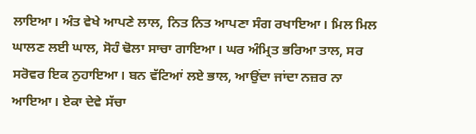ਲਾਇਆ। ਅੰਤ ਵੇਖੇ ਆਪਣੇ ਲਾਲ, ਨਿਤ ਨਿਤ ਆਪਣਾ ਸੰਗ ਰਖਾਇਆ। ਮਿਲ ਮਿਲ ਘਾਲਣ ਲਈ ਘਾਲ, ਸੋਹੰ ਢੋਲਾ ਸਾਚਾ ਗਾਇਆ। ਘਰ ਅੰਮ੍ਰਿਤ ਭਰਿਆ ਤਾਲ, ਸਰ ਸਰੋਵਰ ਇਕ ਨੁਹਾਇਆ। ਬਨ ਵੱਟਿਆਂ ਲਏ ਭਾਲ, ਆਉਂਦਾ ਜਾਂਦਾ ਨਜ਼ਰ ਨਾ ਆਇਆ। ਏਕਾ ਦੇਵੇ ਸੱਚਾ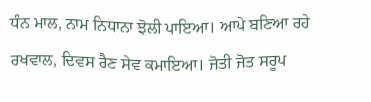ਧੰਨ ਮਾਲ, ਨਾਮ ਨਿਧਾਨਾ ਝੋਲੀ ਪਾਇਆ। ਆਪੇ ਬਣਿਆ ਰਹੇ ਰਖਵਾਲ, ਦਿਵਸ ਰੈਣ ਸੇਵ ਕਮਾਇਆ। ਜੋਤੀ ਜੋਤ ਸਰੂਪ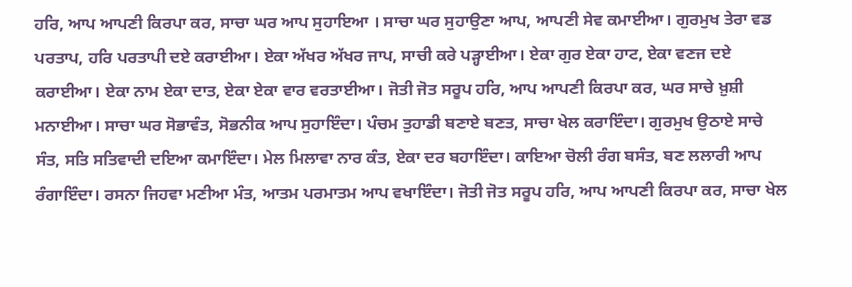ਹਰਿ, ਆਪ ਆਪਣੀ ਕਿਰਪਾ ਕਰ, ਸਾਚਾ ਘਰ ਆਪ ਸੁਹਾਇਆ । ਸਾਚਾ ਘਰ ਸੁਹਾਉਣਾ ਆਪ, ਆਪਣੀ ਸੇਵ ਕਮਾਈਆ। ਗੁਰਮੁਖ ਤੇਰਾ ਵਡ ਪਰਤਾਪ, ਹਰਿ ਪਰਤਾਪੀ ਦਏ ਕਰਾਈਆ। ਏਕਾ ਅੱਖਰ ਅੱਖਰ ਜਾਪ, ਸਾਚੀ ਕਰੇ ਪੜ੍ਹਾਈਆ। ਏਕਾ ਗੁਰ ਏਕਾ ਹਾਟ, ਏਕਾ ਵਣਜ ਦਏ ਕਰਾਈਆ। ਏਕਾ ਨਾਮ ਏਕਾ ਦਾਤ, ਏਕਾ ਏਕਾ ਵਾਰ ਵਰਤਾਈਆ। ਜੋਤੀ ਜੋਤ ਸਰੂਪ ਹਰਿ, ਆਪ ਆਪਣੀ ਕਿਰਪਾ ਕਰ, ਘਰ ਸਾਚੇ ਖ਼ੁਸ਼ੀ ਮਨਾਈਆ। ਸਾਚਾ ਘਰ ਸੋਭਾਵੰਤ, ਸੋਭਨੀਕ ਆਪ ਸੁਹਾਇੰਦਾ। ਪੰਚਮ ਤੁਹਾਡੀ ਬਣਾਏ ਬਣਤ, ਸਾਚਾ ਖੇਲ ਕਰਾਇੰਦਾ। ਗੁਰਮੁਖ ਉਠਾਏ ਸਾਚੇ ਸੰਤ, ਸਤਿ ਸਤਿਵਾਦੀ ਦਇਆ ਕਮਾਇੰਦਾ। ਮੇਲ ਮਿਲਾਵਾ ਨਾਰ ਕੰਤ, ਏਕਾ ਦਰ ਬਹਾਇੰਦਾ। ਕਾਇਆ ਚੋਲੀ ਰੰਗ ਬਸੰਤ, ਬਣ ਲਲਾਰੀ ਆਪ ਰੰਗਾਇੰਦਾ। ਰਸਨਾ ਜਿਹਵਾ ਮਣੀਆ ਮੰਤ, ਆਤਮ ਪਰਮਾਤਮ ਆਪ ਵਖਾਇੰਦਾ। ਜੋਤੀ ਜੋਤ ਸਰੂਪ ਹਰਿ, ਆਪ ਆਪਣੀ ਕਿਰਪਾ ਕਰ, ਸਾਚਾ ਖੇਲ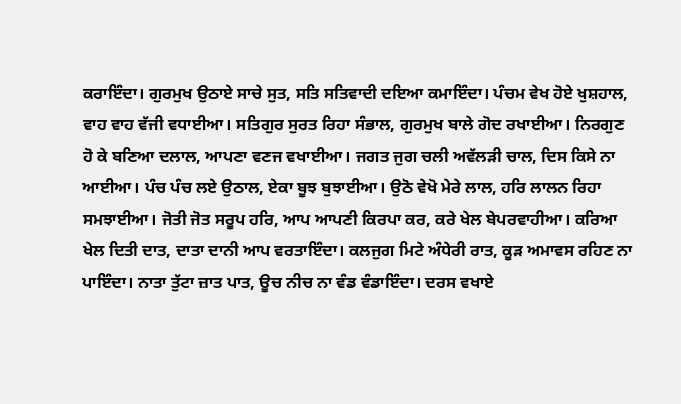ਕਰਾਇੰਦਾ। ਗੁਰਮੁਖ ਉਠਾਏ ਸਾਚੇ ਸੁਤ, ਸਤਿ ਸਤਿਵਾਦੀ ਦਇਆ ਕਮਾਇੰਦਾ। ਪੰਚਮ ਵੇਖ ਹੋਏ ਖੁਸ਼ਹਾਲ, ਵਾਹ ਵਾਹ ਵੱਜੀ ਵਧਾਈਆ। ਸਤਿਗੁਰ ਸੁਰਤ ਰਿਹਾ ਸੰਭਾਲ, ਗੁਰਮੁਖ ਬਾਲੇ ਗੋਦ ਰਖਾਈਆ। ਨਿਰਗੁਣ ਹੋ ਕੇ ਬਣਿਆ ਦਲਾਲ, ਆਪਣਾ ਵਣਜ ਵਖਾਈਆ। ਜਗਤ ਜੁਗ ਚਲੀ ਅਵੱਲੜੀ ਚਾਲ, ਦਿਸ ਕਿਸੇ ਨਾ ਆਈਆ। ਪੰਚ ਪੰਚ ਲਏ ਉਠਾਲ, ਏਕਾ ਬੂਝ ਬੁਝਾਈਆ। ਉਠੋ ਵੇਖੋ ਮੇਰੇ ਲਾਲ, ਹਰਿ ਲਾਲਨ ਰਿਹਾ ਸਮਝਾਈਆ। ਜੋਤੀ ਜੋਤ ਸਰੂਪ ਹਰਿ, ਆਪ ਆਪਣੀ ਕਿਰਪਾ ਕਰ, ਕਰੇ ਖੇਲ ਬੇਪਰਵਾਹੀਆ। ਕਰਿਆ ਖੇਲ ਦਿਤੀ ਦਾਤ, ਦਾਤਾ ਦਾਨੀ ਆਪ ਵਰਤਾਇੰਦਾ। ਕਲਜੁਗ ਮਿਟੇ ਅੰਧੇਰੀ ਰਾਤ, ਕੂੜ ਅਮਾਵਸ ਰਹਿਣ ਨਾ ਪਾਇੰਦਾ। ਨਾਤਾ ਤੁੱਟਾ ਜ਼ਾਤ ਪਾਤ, ਊਚ ਨੀਚ ਨਾ ਵੰਡ ਵੰਡਾਇੰਦਾ। ਦਰਸ ਵਖਾਏ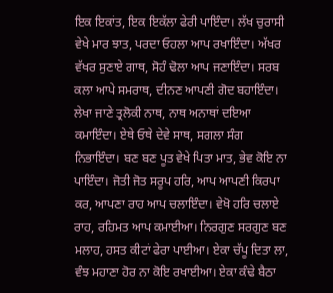ਇਕ ਇਕਾਂਤ, ਇਕ ਇਕੱਲਾ ਫੇਰੀ ਪਾਇੰਦਾ। ਲੱਖ ਚੁਰਾਸੀ ਵੇਖੇ ਮਾਰ ਝਾਤ, ਪਰਦਾ ਓਹਲਾ ਆਪ ਰਖਾਇੰਦਾ। ਅੱਖਰ ਵੱਖਰ ਸੁਣਾਏ ਗਾਥ, ਸੋਹੰ ਢੋਲਾ ਆਪ ਜਣਾਇੰਦਾ। ਸਰਬ ਕਲਾ ਆਪੇ ਸਮਰਾਥ, ਦੀਨਣ ਆਪਣੀ ਗੋਦ ਬਹਾਇੰਦਾ। ਲੇਖਾ ਜਾਣੇ ਤ੍ਰਲੋਕੀ ਨਾਥ, ਨਾਥ ਅਨਾਥਾਂ ਦਇਆ ਕਮਾਇੰਦਾ। ਏਥੇ ਓਥੇ ਦੇਵੇ ਸਾਥ, ਸਗਲਾ ਸੰਗ ਨਿਭਾਇੰਦਾ। ਬਣ ਬਣ ਪੂਤ ਵੇਖੇ ਪਿਤਾ ਮਾਤ, ਭੇਵ ਕੋਇ ਨਾ ਪਾਇੰਦਾ। ਜੋਤੀ ਜੋਤ ਸਰੂਪ ਹਰਿ, ਆਪ ਆਪਣੀ ਕਿਰਪਾ ਕਰ, ਆਪਣਾ ਰਾਹ ਆਪ ਚਲਾਇੰਦਾ। ਵੇਖੋ ਹਰਿ ਚਲਾਏ ਰਾਹ, ਰਹਿਮਤ ਆਪ ਕਮਾਈਆ। ਨਿਰਗੁਣ ਸਰਗੁਣ ਬਣ ਮਲਾਹ, ਹਸਤ ਕੀਟਾਂ ਫੇਰਾ ਪਾਈਆ। ਏਕਾ ਚੱਪੂ ਦਿਤਾ ਲਾ, ਵੰਝ ਮਹਾਣਾ ਹੋਰ ਨਾ ਕੋਇ ਰਖਾਈਆ। ਏਕਾ ਕੰਢੇ ਬੈਠਾ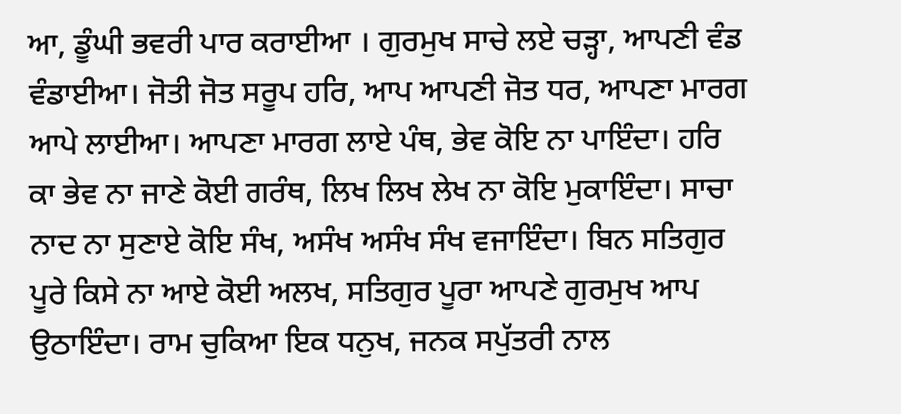ਆ, ਡੂੰਘੀ ਭਵਰੀ ਪਾਰ ਕਰਾਈਆ । ਗੁਰਮੁਖ ਸਾਚੇ ਲਏ ਚੜ੍ਹਾ, ਆਪਣੀ ਵੰਡ ਵੰਡਾਈਆ। ਜੋਤੀ ਜੋਤ ਸਰੂਪ ਹਰਿ, ਆਪ ਆਪਣੀ ਜੋਤ ਧਰ, ਆਪਣਾ ਮਾਰਗ ਆਪੇ ਲਾਈਆ। ਆਪਣਾ ਮਾਰਗ ਲਾਏ ਪੰਥ, ਭੇਵ ਕੋਇ ਨਾ ਪਾਇੰਦਾ। ਹਰਿ ਕਾ ਭੇਵ ਨਾ ਜਾਣੇ ਕੋਈ ਗਰੰਥ, ਲਿਖ ਲਿਖ ਲੇਖ ਨਾ ਕੋਇ ਮੁਕਾਇੰਦਾ। ਸਾਚਾ ਨਾਦ ਨਾ ਸੁਣਾਏ ਕੋਇ ਸੰਖ, ਅਸੰਖ ਅਸੰਖ ਸੰਖ ਵਜਾਇੰਦਾ। ਬਿਨ ਸਤਿਗੁਰ ਪੂਰੇ ਕਿਸੇ ਨਾ ਆਏ ਕੋਈ ਅਲਖ, ਸਤਿਗੁਰ ਪੂਰਾ ਆਪਣੇ ਗੁਰਮੁਖ ਆਪ ਉਠਾਇੰਦਾ। ਰਾਮ ਚੁਕਿਆ ਇਕ ਧਨੁਖ, ਜਨਕ ਸਪੁੱਤਰੀ ਨਾਲ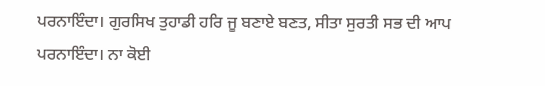ਪਰਨਾਇੰਦਾ। ਗੁਰਸਿਖ ਤੁਹਾਡੀ ਹਰਿ ਜੂ ਬਣਾਏ ਬਣਤ, ਸੀਤਾ ਸੁਰਤੀ ਸਭ ਦੀ ਆਪ ਪਰਨਾਇੰਦਾ। ਨਾ ਕੋਈ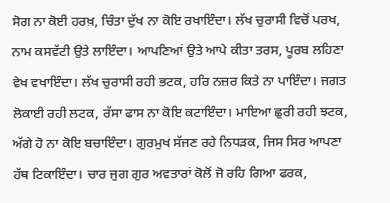ਸੋਗ ਨਾ ਕੋਈ ਹਰਖ਼, ਚਿੰਤਾ ਦੁੱਖ ਨਾ ਕੋਇ ਰਖਾਇੰਦਾ। ਲੱਖ ਚੁਰਾਸੀ ਵਿਚੋਂ ਪਰਖ, ਨਾਮ ਕਸਵੱਟੀ ਉਤੇ ਲਾਇੰਦਾ। ਆਪਣਿਆਂ ਉਤੇ ਆਪੇ ਕੀਤਾ ਤਰਸ, ਪੂਰਬ ਲਹਿਣਾ ਵੇਖ ਵਖਾਇੰਦਾ। ਲੱਖ ਚੁਰਾਸੀ ਰਹੀ ਭਟਕ, ਹਰਿ ਨਜ਼ਰ ਕਿਤੇ ਨਾ ਪਾਇੰਦਾ। ਜਗਤ ਲੋਕਾਈ ਰਹੀ ਲਟਕ, ਰੱਸਾ ਫਾਸ ਨਾ ਕੋਇ ਕਟਾਇੰਦਾ। ਮਾਇਆ ਛੁਰੀ ਰਹੀ ਝਟਕ, ਅੱਗੇ ਹੋ ਨਾ ਕੋਇ ਬਚਾਇੰਦਾ। ਗੁਰਮੁਖ ਸੱਜਣ ਰਹੇ ਨਿਧੜਕ, ਜਿਸ ਸਿਰ ਆਪਣਾ ਹੱਥ ਟਿਕਾਇੰਦਾ। ਚਾਰ ਜੁਗ ਗੁਰ ਅਵਤਾਰਾਂ ਕੋਲੋਂ ਜੋ ਰਹਿ ਗਿਆ ਫਰਕ,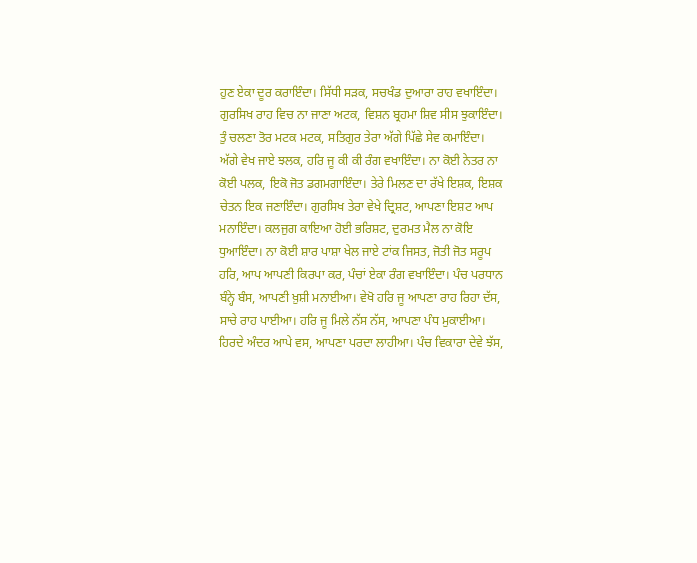ਹੁਣ ਏਕਾ ਦੂਰ ਕਰਾਇੰਦਾ। ਸਿੱਧੀ ਸੜਕ, ਸਚਖੰਡ ਦੁਆਰਾ ਰਾਹ ਵਖਾਇੰਦਾ। ਗੁਰਸਿਖ ਰਾਹ ਵਿਚ ਨਾ ਜਾਣਾ ਅਟਕ, ਵਿਸ਼ਨ ਬ੍ਰਹਮਾ ਸ਼ਿਵ ਸੀਸ ਝੁਕਾਇੰਦਾ। ਤੁੰ ਚਲਣਾ ਤੋਰ ਮਟਕ ਮਟਕ, ਸਤਿਗੁਰ ਤੇਰਾ ਅੱਗੇ ਪਿੱਛੇ ਸੇਵ ਕਮਾਇੰਦਾ। ਅੱਗੇ ਵੇਖ ਜਾਏ ਝਲਕ, ਹਰਿ ਜੂ ਕੀ ਕੀ ਰੰਗ ਵਖਾਇੰਦਾ। ਨਾ ਕੋਈ ਨੇਤਰ ਨਾ ਕੋਈ ਪਲਕ, ਇਕੋ ਜੋਤ ਡਗਮਗਾਇੰਦਾ। ਤੇਰੇ ਮਿਲਣ ਦਾ ਰੱਖੇ ਇਸ਼ਕ, ਇਸ਼ਕ ਚੇਤਨ ਇਕ ਜਣਾਇੰਦਾ। ਗੁਰਸਿਖ ਤੇਰਾ ਵੇਖੇ ਦ੍ਰਿਸ਼ਟ, ਆਪਣਾ ਇਸ਼ਟ ਆਪ ਮਨਾਇੰਦਾ। ਕਲਜੁਗ ਕਾਇਆ ਹੋਈ ਭਰਿਸ਼ਟ, ਦੁਰਮਤ ਮੈਲ ਨਾ ਕੋਇ ਧੁਆਇੰਦਾ। ਨਾ ਕੋਈ ਸ਼ਾਰ ਪਾਸ਼ਾ ਖੇਲ ਜਾਏ ਟਾਂਕ ਜਿਸਤ, ਜੋਤੀ ਜੋਤ ਸਰੂਪ ਹਰਿ, ਆਪ ਆਪਣੀ ਕਿਰਪਾ ਕਰ, ਪੰਚਾਂ ਏਕਾ ਰੰਗ ਵਖਾਇੰਦਾ। ਪੰਚ ਪਰਧਾਨ ਬੰਨ੍ਹੇ ਬੰਸ, ਆਪਣੀ ਖ਼ੁਸ਼ੀ ਮਨਾਈਆ। ਵੇਖੋ ਹਰਿ ਜੂ ਆਪਣਾ ਰਾਹ ਰਿਹਾ ਦੱਸ, ਸਾਚੇ ਰਾਹ ਪਾਈਆ। ਹਰਿ ਜੂ ਮਿਲੇ ਨੱਸ ਨੱਸ, ਆਪਣਾ ਪੰਧ ਮੁਕਾਈਆ। ਹਿਰਦੇ ਅੰਦਰ ਆਪੇ ਵਸ, ਆਪਣਾ ਪਰਦਾ ਲਾਹੀਆ। ਪੰਚ ਵਿਕਾਰਾ ਦੇਵੇ ਝੱਸ,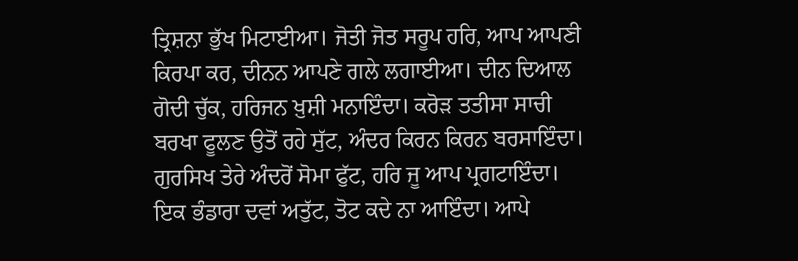ਤ੍ਰਿਸ਼ਨਾ ਭੁੱਖ ਮਿਟਾਈਆ। ਜੋਤੀ ਜੋਤ ਸਰੂਪ ਹਰਿ, ਆਪ ਆਪਣੀ ਕਿਰਪਾ ਕਰ, ਦੀਨਨ ਆਪਣੇ ਗਲੇ ਲਗਾਈਆ। ਦੀਨ ਦਿਆਲ ਗੋਦੀ ਚੁੱਕ, ਹਰਿਜਨ ਖ਼ੁਸ਼ੀ ਮਨਾਇੰਦਾ। ਕਰੋੜ ਤਤੀਸਾ ਸਾਚੀ ਬਰਖਾ ਫੂਲਣ ਉਤੋਂ ਰਹੇ ਸੁੱਟ, ਅੰਦਰ ਕਿਰਨ ਕਿਰਨ ਬਰਸਾਇੰਦਾ। ਗੁਰਸਿਖ ਤੇਰੇ ਅੰਦਰੋਂ ਸੋਮਾ ਫੁੱਟ, ਹਰਿ ਜੂ ਆਪ ਪ੍ਰਗਟਾਇੰਦਾ। ਇਕ ਭੰਡਾਰਾ ਦਵਾਂ ਅਤੁੱਟ, ਤੋਟ ਕਦੇ ਨਾ ਆਇੰਦਾ। ਆਪੇ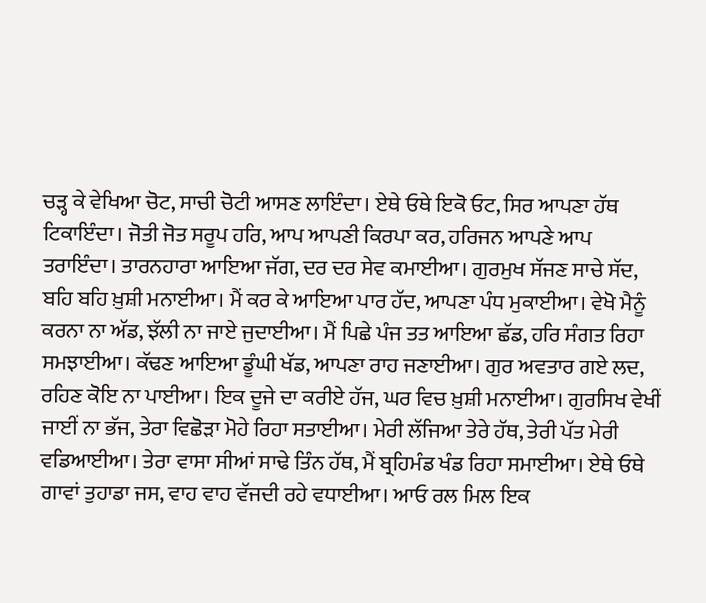ਚੜ੍ਹ ਕੇ ਵੇਖਿਆ ਚੋਟ, ਸਾਚੀ ਚੋਟੀ ਆਸਣ ਲਾਇੰਦਾ। ਏਥੇ ਓਥੇ ਇਕੋ ਓਟ, ਸਿਰ ਆਪਣਾ ਹੱਥ ਟਿਕਾਇੰਦਾ। ਜੋਤੀ ਜੋਤ ਸਰੂਪ ਹਰਿ, ਆਪ ਆਪਣੀ ਕਿਰਪਾ ਕਰ, ਹਰਿਜਨ ਆਪਣੇ ਆਪ ਤਰਾਇੰਦਾ। ਤਾਰਨਹਾਰਾ ਆਇਆ ਜੱਗ, ਦਰ ਦਰ ਸੇਵ ਕਮਾਈਆ। ਗੁਰਮੁਖ ਸੱਜਣ ਸਾਚੇ ਸੱਦ, ਬਹਿ ਬਹਿ ਖ਼ੁਸ਼ੀ ਮਨਾਈਆ। ਮੈਂ ਕਰ ਕੇ ਆਇਆ ਪਾਰ ਹੱਦ, ਆਪਣਾ ਪੰਧ ਮੁਕਾਈਆ। ਵੇਖੋ ਮੈਨੂੰ ਕਰਨਾ ਨਾ ਅੱਡ, ਝੱਲੀ ਨਾ ਜਾਏ ਜੁਦਾਈਆ। ਮੈਂ ਪਿਛੇ ਪੰਜ ਤਤ ਆਇਆ ਛੱਡ, ਹਰਿ ਸੰਗਤ ਰਿਹਾ ਸਮਝਾਈਆ। ਕੱਢਣ ਆਇਆ ਡੂੰਘੀ ਖੱਡ, ਆਪਣਾ ਰਾਹ ਜਣਾਈਆ। ਗੁਰ ਅਵਤਾਰ ਗਏ ਲਦ, ਰਹਿਣ ਕੋਇ ਨਾ ਪਾਈਆ। ਇਕ ਦੂਜੇ ਦਾ ਕਰੀਏ ਹੱਜ, ਘਰ ਵਿਚ ਖ਼ੁਸ਼ੀ ਮਨਾਈਆ। ਗੁਰਸਿਖ ਵੇਖੀਂ ਜਾਈਂ ਨਾ ਭੱਜ, ਤੇਰਾ ਵਿਛੋੜਾ ਮੋਹੇ ਰਿਹਾ ਸਤਾਈਆ। ਮੇਰੀ ਲੱਜਿਆ ਤੇਰੇ ਹੱਥ, ਤੇਰੀ ਪੱਤ ਮੇਰੀ ਵਡਿਆਈਆ। ਤੇਰਾ ਵਾਸਾ ਸੀਆਂ ਸਾਢੇ ਤਿੰਨ ਹੱਥ, ਮੈਂ ਬ੍ਰਹਿਮੰਡ ਖੰਡ ਰਿਹਾ ਸਮਾਈਆ। ਏਥੇ ਓਥੇ ਗਾਵਾਂ ਤੁਹਾਡਾ ਜਸ, ਵਾਹ ਵਾਹ ਵੱਜਦੀ ਰਹੇ ਵਧਾਈਆ। ਆਓ ਰਲ ਮਿਲ ਇਕ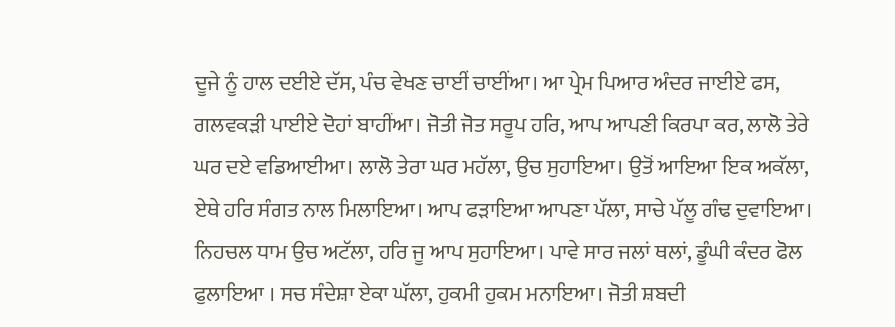ਦੂਜੇ ਨੂੰ ਹਾਲ ਦਈਏ ਦੱਸ, ਪੰਚ ਵੇਖਣ ਚਾਈਂ ਚਾਈਂਆ। ਆ ਪ੍ਰੇਮ ਪਿਆਰ ਅੰਦਰ ਜਾਈਏ ਫਸ, ਗਲਵਕੜੀ ਪਾਈਏ ਦੋਹਾਂ ਬਾਹੀਂਆ। ਜੋਤੀ ਜੋਤ ਸਰੂਪ ਹਰਿ, ਆਪ ਆਪਣੀ ਕਿਰਪਾ ਕਰ, ਲਾਲੋ ਤੇਰੇ ਘਰ ਦਏ ਵਡਿਆਈਆ। ਲਾਲੋ ਤੇਰਾ ਘਰ ਮਹੱਲਾ, ਉਚ ਸੁਹਾਇਆ। ਉਤੋਂ ਆਇਆ ਇਕ ਅਕੱਲਾ, ਏਥੇ ਹਰਿ ਸੰਗਤ ਨਾਲ ਮਿਲਾਇਆ। ਆਪ ਫੜਾਇਆ ਆਪਣਾ ਪੱਲਾ, ਸਾਚੇ ਪੱਲੂ ਗੰਢ ਦੁਵਾਇਆ। ਨਿਹਚਲ ਧਾਮ ਉਚ ਅਟੱਲਾ, ਹਰਿ ਜੂ ਆਪ ਸੁਹਾਇਆ। ਪਾਵੇ ਸਾਰ ਜਲਾਂ ਥਲਾਂ, ਡੂੰਘੀ ਕੰਦਰ ਫੋਲ ਫੁਲਾਇਆ । ਸਚ ਸੰਦੇਸ਼ਾ ਏਕਾ ਘੱਲਾ, ਹੁਕਮੀ ਹੁਕਮ ਮਨਾਇਆ। ਜੋਤੀ ਸ਼ਬਦੀ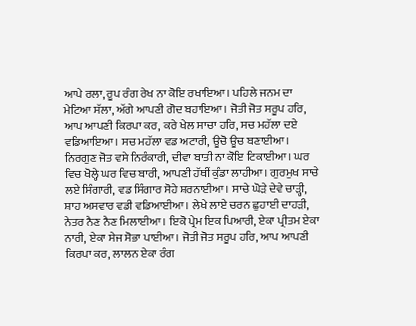ਆਪੇ ਰਲਾ, ਰੂਪ ਰੰਗ ਰੇਖ ਨਾ ਕੋਇ ਰਖਾਇਆ। ਪਹਿਲੇ ਜਨਮ ਦਾ ਮੇਟਿਆ ਸੱਲਾ, ਅੱਗੇ ਆਪਣੀ ਗੋਦ ਬਹਾਇਆ। ਜੋਤੀ ਜੋਤ ਸਰੂਪ ਹਰਿ, ਆਪ ਆਪਣੀ ਕਿਰਪਾ ਕਰ, ਕਰੇ ਖੇਲ ਸਾਚਾ ਹਰਿ, ਸਚ ਮਹੱਲਾ ਦਏ ਵਡਿਆਇਆ। ਸਚ ਮਹੱਲਾ ਵਡ ਅਟਾਰੀ, ਊਚੋ ਊਚ ਬਣਾਈਆ। ਨਿਰਗੁਣ ਜੋਤ ਵਸੇ ਨਿਰੰਕਾਰੀ, ਦੀਵਾ ਬਾਤੀ ਨਾ ਕੋਇ ਟਿਕਾਈਆ। ਘਰ ਵਿਚ ਖੋਲ੍ਹੇ ਘਰ ਵਿਚ ਬਾਰੀ, ਆਪਣੀ ਹੱਥੀਂ ਕੁੰਡਾ ਲਾਹੀਆ। ਗੁਰਮੁਖ ਸਾਚੇ ਲਏ ਸਿੰਗਾਰੀ, ਵਡ ਸਿੰਗਾਰ ਸੋਹੇ ਸ਼ਰਨਾਈਆ। ਸਾਚੇ ਘੋੜੇ ਦੇਵੇ ਚਾੜ੍ਹੀ, ਸ਼ਾਹ ਅਸਵਾਰ ਵਡੀ ਵਡਿਆਈਆ। ਲੇਖੇ ਲਾਏ ਚਰਨ ਛੁਹਾਈ ਦਾਹੜੀ, ਨੇਤਰ ਨੈਣ ਨੈਣ ਮਿਲਾਈਆ। ਇਕੋ ਪ੍ਰੇਮ ਇਕ ਪਿਆਰੀ, ਏਕਾ ਪ੍ਰੀਤਮ ਏਕਾ ਨਾਰੀ, ਏਕਾ ਸੇਜ ਸੋਭਾ ਪਾਈਆ। ਜੋਤੀ ਜੋਤ ਸਰੂਪ ਹਰਿ, ਆਪ ਆਪਣੀ ਕਿਰਪਾ ਕਰ, ਲਾਲਨ ਏਕਾ ਰੰਗ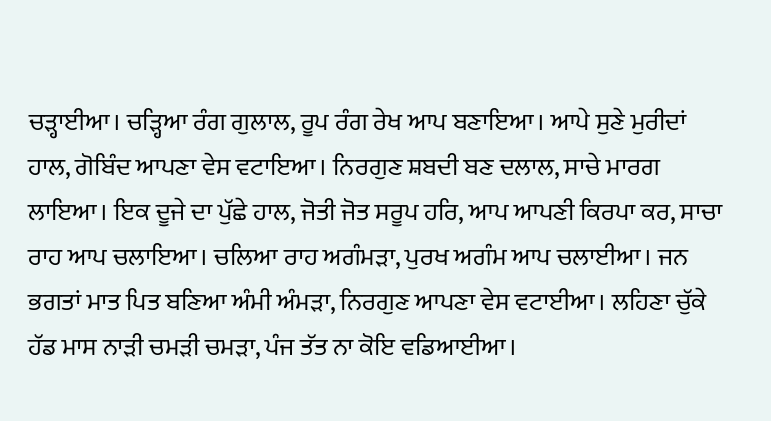ਚੜ੍ਹਾਈਆ। ਚੜ੍ਹਿਆ ਰੰਗ ਗੁਲਾਲ, ਰੂਪ ਰੰਗ ਰੇਖ ਆਪ ਬਣਾਇਆ। ਆਪੇ ਸੁਣੇ ਮੁਰੀਦਾਂ ਹਾਲ, ਗੋਬਿੰਦ ਆਪਣਾ ਵੇਸ ਵਟਾਇਆ। ਨਿਰਗੁਣ ਸ਼ਬਦੀ ਬਣ ਦਲਾਲ, ਸਾਚੇ ਮਾਰਗ ਲਾਇਆ। ਇਕ ਦੂਜੇ ਦਾ ਪੁੱਛੇ ਹਾਲ, ਜੋਤੀ ਜੋਤ ਸਰੂਪ ਹਰਿ, ਆਪ ਆਪਣੀ ਕਿਰਪਾ ਕਰ, ਸਾਚਾ ਰਾਹ ਆਪ ਚਲਾਇਆ। ਚਲਿਆ ਰਾਹ ਅਗੰਮੜਾ, ਪੁਰਖ ਅਗੰਮ ਆਪ ਚਲਾਈਆ। ਜਨ ਭਗਤਾਂ ਮਾਤ ਪਿਤ ਬਣਿਆ ਅੰਮੀ ਅੰਮੜਾ, ਨਿਰਗੁਣ ਆਪਣਾ ਵੇਸ ਵਟਾਈਆ। ਲਹਿਣਾ ਚੁੱਕੇ ਹੱਡ ਮਾਸ ਨਾੜੀ ਚਮੜੀ ਚਮੜਾ, ਪੰਜ ਤੱਤ ਨਾ ਕੋਇ ਵਡਿਆਈਆ।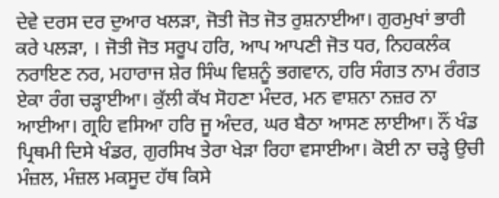ਦੇਵੇ ਦਰਸ ਦਰ ਦੁਆਰ ਖਲੜਾ, ਜੋਤੀ ਜੋਤ ਜੋਤ ਰੁਸ਼ਨਾਈਆ। ਗੁਰਮੁਖਾਂ ਭਾਰੀ ਕਰੇ ਪਲੜਾ, । ਜੋਤੀ ਜੋਤ ਸਰੂਪ ਹਰਿ, ਆਪ ਆਪਣੀ ਜੋਤ ਧਰ, ਨਿਹਕਲੰਕ ਨਰਾਇਣ ਨਰ, ਮਹਾਰਾਜ ਸ਼ੇਰ ਸਿੰਘ ਵਿਸ਼ਨੂੰ ਭਗਵਾਨ, ਹਰਿ ਸੰਗਤ ਨਾਮ ਰੰਗਤ ਏਕਾ ਰੰਗ ਚੜ੍ਹਾਈਆ। ਕੁੱਲੀ ਕੱਖ ਸੋਹਣਾ ਮੰਦਰ, ਮਨ ਵਾਸ਼ਨਾ ਨਜ਼ਰ ਨਾ ਆਈਆ। ਗ੍ਰਹਿ ਵਸਿਆ ਹਰਿ ਜੂ ਅੰਦਰ, ਘਰ ਬੈਠਾ ਆਸਣ ਲਾਈਆ। ਨੌਂ ਖੰਡ ਪ੍ਰਿਥਮੀ ਦਿਸੇ ਖੰਡਰ, ਗੁਰਸਿਖ ਤੇਰਾ ਖੇੜਾ ਰਿਹਾ ਵਸਾਈਆ। ਕੋਈ ਨਾ ਚੜ੍ਹੇ ਉਚੀ ਮੰਜ਼ਲ, ਮੰਜ਼ਲ ਮਕਸੂਦ ਹੱਥ ਕਿਸੇ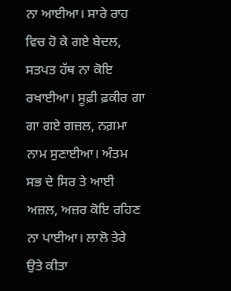ਨਾ ਆਈਆ। ਸਾਰੇ ਰਾਹ ਵਿਚ ਹੋ ਕੇ ਗਏ ਬੇਦਲ, ਸਤਪਤ ਹੱਥ ਨਾ ਕੋਇ ਰਖਾਈਆ। ਸੂਫ਼ੀ ਫ਼ਕੀਰ ਗਾ ਗਾ ਗਏ ਗਜ਼ਲ, ਨਗ਼ਮਾ ਨਾਮ ਸੁਣਾਈਆ। ਅੰਤਮ ਸਭ ਦੇ ਸਿਰ ਤੇ ਆਈ ਅਜ਼ਲ, ਅਜ਼ਰ ਕੋਇ ਰਹਿਣ ਨਾ ਪਾਈਆ। ਲਾਲੋ ਤੇਰੇ ਉਤੇ ਕੀਤਾ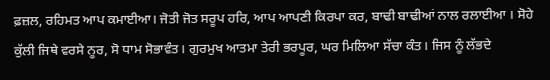ਫ਼ਜ਼ਲ, ਰਹਿਮਤ ਆਪ ਕਮਾਈਆ। ਜੋਤੀ ਜੋਤ ਸਰੂਪ ਹਰਿ, ਆਪ ਆਪਣੀ ਕਿਰਪਾ ਕਰ, ਬਾਢੀ ਬਾਢੀਆਂ ਨਾਲ ਰਲਾਈਆ । ਸੋਹੇ ਕੁੱਲੀ ਜਿਥੇ ਵਰਸੇ ਨੂਰ, ਸੋ ਧਾਮ ਸੋਭਾਵੰਤ। ਗੁਰਮੁਖ ਆਤਮਾ ਤੇਰੀ ਭਰਪੂਰ, ਘਰ ਮਿਲਿਆ ਸੱਚਾ ਕੰਤ। ਜਿਸ ਨੂੰ ਲੱਭਦੇ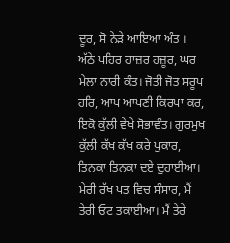ਦੂਰ, ਸੋ ਨੇੜੇ ਆਇਆ ਅੰਤ । ਅੱਠੇ ਪਹਿਰ ਹਾਜ਼ਰ ਹਜ਼ੂਰ, ਘਰ ਮੇਲਾ ਨਾਰੀ ਕੰਤ। ਜੋਤੀ ਜੋਤ ਸਰੂਪ ਹਰਿ, ਆਪ ਆਪਣੀ ਕਿਰਪਾ ਕਰ, ਇਕੋ ਕੁੱਲੀ ਵੇਖੇ ਸੋਭਾਵੰਤ। ਗੁਰਮੁਖ ਕੁੱਲੀ ਕੱਖ ਕੱਖ ਕਰੇ ਪੁਕਾਰ, ਤਿਨਕਾ ਤਿਨਕਾ ਦਏ ਦੁਹਾਈਆ। ਮੇਰੀ ਰੱਖ ਪਤ ਵਿਚ ਸੰਸਾਰ, ਮੈਂ ਤੇਰੀ ਓਟ ਤਕਾਈਆ। ਮੈਂ ਤੇਰੇ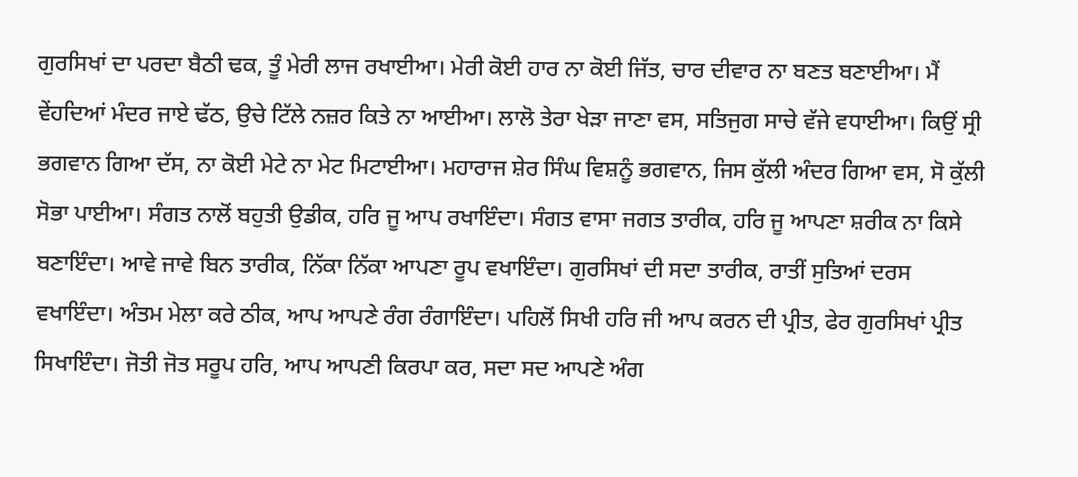ਗੁਰਸਿਖਾਂ ਦਾ ਪਰਦਾ ਬੈਠੀ ਢਕ, ਤੂੰ ਮੇਰੀ ਲਾਜ ਰਖਾਈਆ। ਮੇਰੀ ਕੋਈ ਹਾਰ ਨਾ ਕੋਈ ਜਿੱਤ, ਚਾਰ ਦੀਵਾਰ ਨਾ ਬਣਤ ਬਣਾਈਆ। ਮੈਂ ਵੇਂਹਦਿਆਂ ਮੰਦਰ ਜਾਏ ਢੱਠ, ਉਚੇ ਟਿੱਲੇ ਨਜ਼ਰ ਕਿਤੇ ਨਾ ਆਈਆ। ਲਾਲੋ ਤੇਰਾ ਖੇੜਾ ਜਾਣਾ ਵਸ, ਸਤਿਜੁਗ ਸਾਚੇ ਵੱਜੇ ਵਧਾਈਆ। ਕਿਉਂ ਸ੍ਰੀ ਭਗਵਾਨ ਗਿਆ ਦੱਸ, ਨਾ ਕੋਈ ਮੇਟੇ ਨਾ ਮੇਟ ਮਿਟਾਈਆ। ਮਹਾਰਾਜ ਸ਼ੇਰ ਸਿੰਘ ਵਿਸ਼ਨੂੰ ਭਗਵਾਨ, ਜਿਸ ਕੁੱਲੀ ਅੰਦਰ ਗਿਆ ਵਸ, ਸੋ ਕੁੱਲੀ ਸੋਭਾ ਪਾਈਆ। ਸੰਗਤ ਨਾਲੋਂ ਬਹੁਤੀ ਉਡੀਕ, ਹਰਿ ਜੂ ਆਪ ਰਖਾਇੰਦਾ। ਸੰਗਤ ਵਾਸਾ ਜਗਤ ਤਾਰੀਕ, ਹਰਿ ਜੂ ਆਪਣਾ ਸ਼ਰੀਕ ਨਾ ਕਿਸੇ ਬਣਾਇੰਦਾ। ਆਵੇ ਜਾਵੇ ਬਿਨ ਤਾਰੀਕ, ਨਿੱਕਾ ਨਿੱਕਾ ਆਪਣਾ ਰੂਪ ਵਖਾਇੰਦਾ। ਗੁਰਸਿਖਾਂ ਦੀ ਸਦਾ ਤਾਰੀਕ, ਰਾਤੀਂ ਸੁਤਿਆਂ ਦਰਸ ਵਖਾਇੰਦਾ। ਅੰਤਮ ਮੇਲਾ ਕਰੇ ਠੀਕ, ਆਪ ਆਪਣੇ ਰੰਗ ਰੰਗਾਇੰਦਾ। ਪਹਿਲੋਂ ਸਿਖੀ ਹਰਿ ਜੀ ਆਪ ਕਰਨ ਦੀ ਪ੍ਰੀਤ, ਫੇਰ ਗੁਰਸਿਖਾਂ ਪ੍ਰੀਤ ਸਿਖਾਇੰਦਾ। ਜੋਤੀ ਜੋਤ ਸਰੂਪ ਹਰਿ, ਆਪ ਆਪਣੀ ਕਿਰਪਾ ਕਰ, ਸਦਾ ਸਦ ਆਪਣੇ ਅੰਗ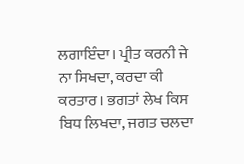ਲਗਾਇੰਦਾ। ਪ੍ਰੀਤ ਕਰਨੀ ਜੇ ਨਾ ਸਿਖਦਾ, ਕਰਦਾ ਕੀ ਕਰਤਾਰ। ਭਗਤਾਂ ਲੇਖ ਕਿਸ ਬਿਧ ਲਿਖਦਾ, ਜਗਤ ਚਲਦਾ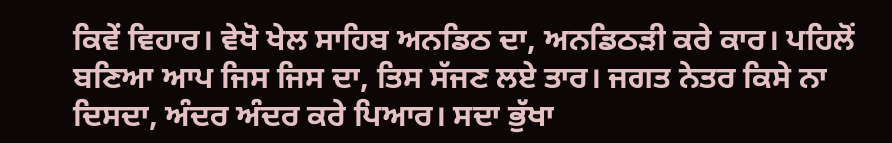ਕਿਵੇਂ ਵਿਹਾਰ। ਵੇਖੋ ਖੇਲ ਸਾਹਿਬ ਅਨਡਿਠ ਦਾ, ਅਨਡਿਠੜੀ ਕਰੇ ਕਾਰ। ਪਹਿਲੋਂ ਬਣਿਆ ਆਪ ਜਿਸ ਜਿਸ ਦਾ, ਤਿਸ ਸੱਜਣ ਲਏ ਤਾਰ। ਜਗਤ ਨੇਤਰ ਕਿਸੇ ਨਾ ਦਿਸਦਾ, ਅੰਦਰ ਅੰਦਰ ਕਰੇ ਪਿਆਰ। ਸਦਾ ਭੁੱਖਾ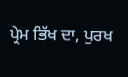ਪ੍ਰੇਮ ਭਿੱਖ ਦਾ, ਪੁਰਖ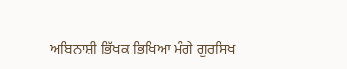ਅਬਿਨਾਸ਼ੀ ਭਿੱਖਕ ਭਿਖਿਆ ਮੰਗੇ ਗੁਰਸਿਖ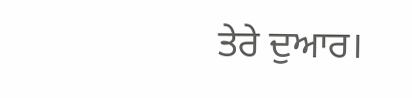ਤੇਰੇ ਦੁਆਰ।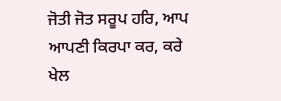ਜੋਤੀ ਜੋਤ ਸਰੂਪ ਹਰਿ, ਆਪ ਆਪਣੀ ਕਿਰਪਾ ਕਰ, ਕਰੇ ਖੇਲ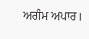ਅਗੰਮ ਅਪਾਰ।